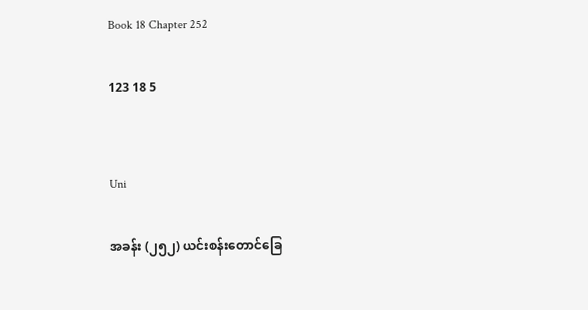Book 18 Chapter 252

123 18 5


Uni

အခန်း (၂၅၂) ယင်းစန်းတောင်ခြေ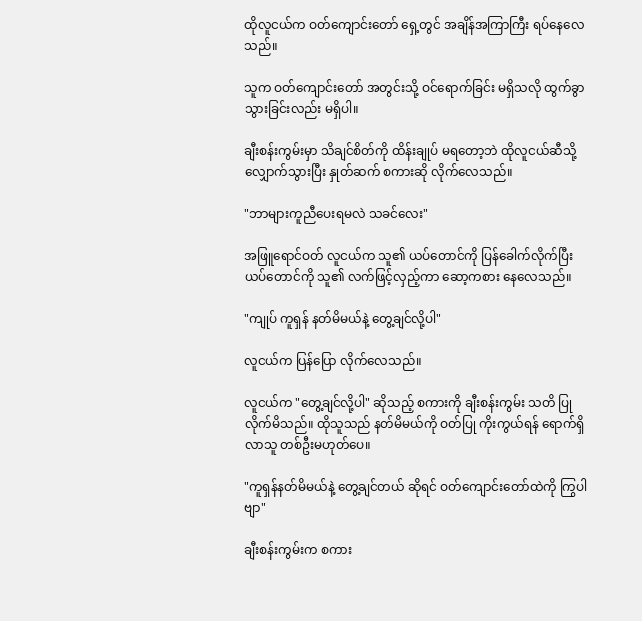ထိုလူငယ်က ဝတ်ကျောင်းတော် ရှေ့တွင် အချိန်အကြာကြီး ရပ်နေလေသည်။

သူက ဝတ်ကျောင်းတော် အတွင်းသို့ ဝင်ရောက်ခြင်း မရှိသလို ထွက်ခွာ သွားခြင်းလည်း မရှိပါ။

ချီးစန်းကွမ်းမှာ သိချင်စိတ်ကို ထိန်းချုပ် မရတော့ဘဲ ထိုလူငယ်ဆီသို့ လျှောက်သွားပြီး နှုတ်ဆက် စကားဆို လိုက်လေသည်။

"ဘာများကူညီပေးရမလဲ သခင်လေး"

အဖြူရောင်ဝတ် လူငယ်က သူ၏ ယပ်တောင်ကို ပြန်ခေါက်လိုက်ပြီး ယပ်တောင်ကို သူ၏ လက်ဖြင့်လှည့်ကာ ဆော့ကစား နေလေသည်။

"ကျုပ် ကူရှန် နတ်မိမယ်နဲ့ တွေ့ချင်လို့ပါ"

လူငယ်က ပြန်ပြော လိုက်လေသည်။

လူငယ်က "တွေ့ချင်လို့ပါ" ဆိုသည့် စကားကို ချီးစန်းကွမ်း သတိ ပြုလိုက်မိသည်။ ထိုသူသည် နတ်မိမယ်ကို ဝတ်ပြု ကိုးကွယ်ရန် ရောက်ရှိလာသူ တစ်ဦးမဟုတ်ပေ။

"ကူရှန်နတ်မိမယ်နဲ့ တွေ့ချင်တယ် ဆိုရင် ဝတ်ကျောင်းတော်ထဲကို ကြွပါဗျာ"

ချီးစန်းကွမ်းက စကား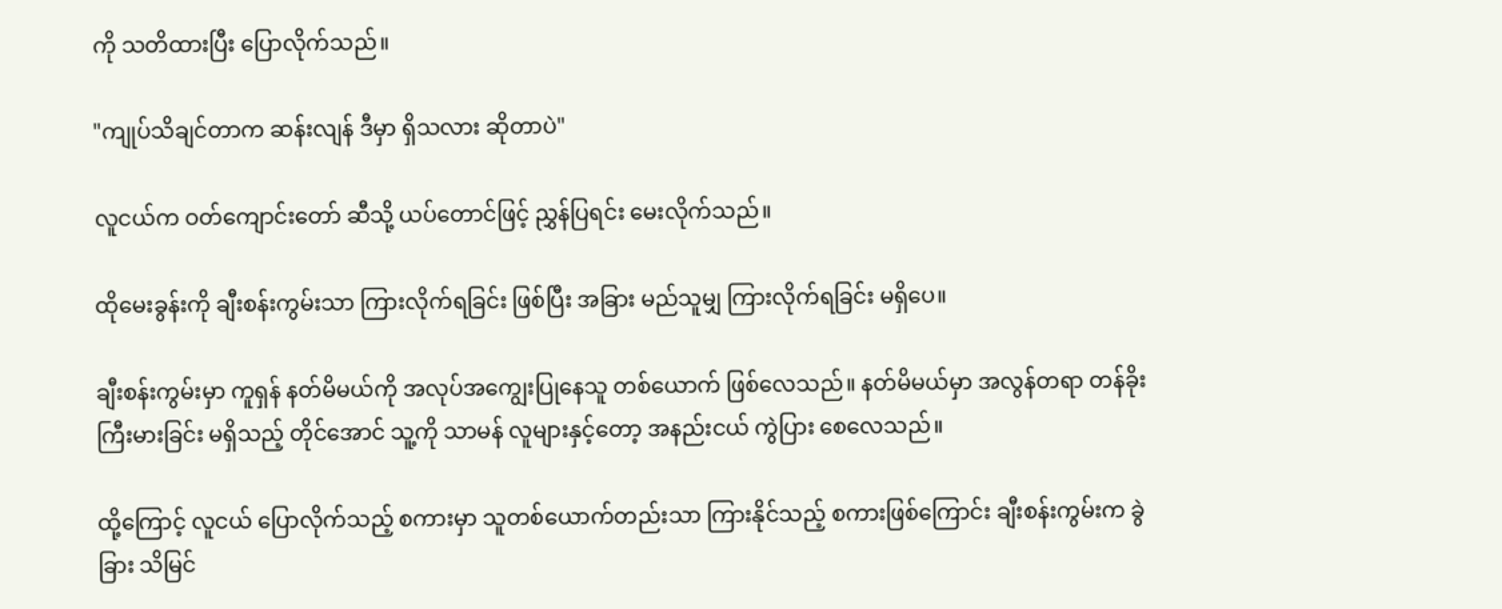ကို သတိထားပြီး ပြောလိုက်သည်။

"ကျုပ်သိချင်တာက ဆန်းလျန် ဒီမှာ ရှိသလား ဆိုတာပဲ"

လူငယ်က ဝတ်ကျောင်းတော် ဆီသို့ ယပ်တောင်ဖြင့် ညွှန်ပြရင်း မေးလိုက်သည်။

ထိုမေးခွန်းကို ချီးစန်းကွမ်းသာ ကြားလိုက်ရခြင်း ဖြစ်ပြီး အခြား မည်သူမျှ ကြားလိုက်ရခြင်း မရှိပေ။

ချီးစန်းကွမ်းမှာ ကူရှန် နတ်မိမယ်ကို အလုပ်အကျွေးပြုနေသူ တစ်ယောက် ဖြစ်လေသည်။ နတ်မိမယ်မှာ အလွန်တရာ တန်ခိုးကြီးမားခြင်း မရှိသည့် တိုင်အောင် သူ့ကို သာမန် လူများနှင့်တော့ အနည်းငယ် ကွဲပြား စေလေသည်။

ထို့ကြောင့် လူငယ် ပြောလိုက်သည့် စကားမှာ သူတစ်ယောက်တည်းသာ ကြားနိုင်သည့် စကားဖြစ်ကြောင်း ချီးစန်းကွမ်းက ခွဲခြား သိမြင်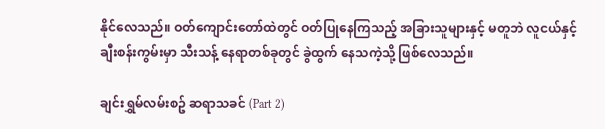နိုင်လေသည်။ ဝတ်ကျောင်းတော်ထဲတွင် ဝတ်ပြုနေကြသည့် အခြားသူများနှင့် မတူဘဲ လူငယ်နှင့် ချီးစန်းကွမ်းမှာ သီးသန့် နေရာတစ်ခုတွင် ခွဲထွက် နေသကဲ့သို့ ဖြစ်လေသည်။

ချင်းရွှမ်လမ်းစဥ် ဆရာသခင် (Part 2)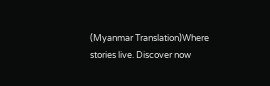(Myanmar Translation)Where stories live. Discover now